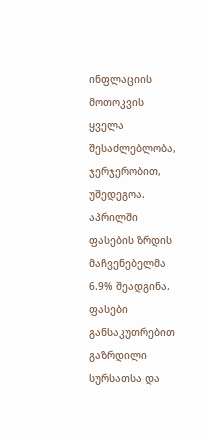ინფლაციის მოთოკვის ყველა შესაძლებლობა, ჯერჯერობით, უშედეგოა. აპრილში ფასების ზრდის მაჩვენებელმა 6.9% შეადგინა. ფასები განსაკუთრებით გაზრდილი სურსათსა და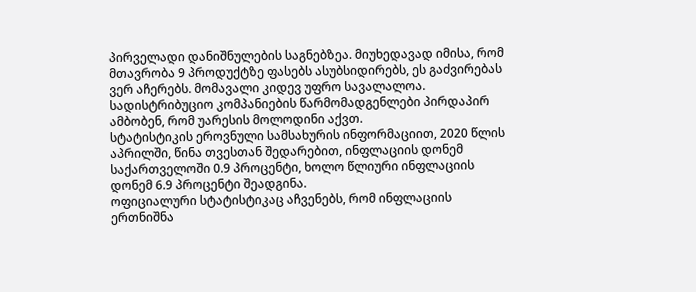პირველადი დანიშნულების საგნებზეა. მიუხედავად იმისა, რომ მთავრობა 9 პროდუქტზე ფასებს ასუბსიდირებს, ეს გაძვირებას ვერ აჩერებს. მომავალი კიდევ უფრო სავალალოა. სადისტრიბუციო კომპანიების წარმომადგენლები პირდაპირ ამბობენ, რომ უარესის მოლოდინი აქვთ.
სტატისტიკის ეროვნული სამსახურის ინფორმაციით, 2020 წლის აპრილში, წინა თვესთან შედარებით, ინფლაციის დონემ საქართველოში 0.9 პროცენტი, ხოლო წლიური ინფლაციის დონემ 6.9 პროცენტი შეადგინა.
ოფიციალური სტატისტიკაც აჩვენებს, რომ ინფლაციის ერთნიშნა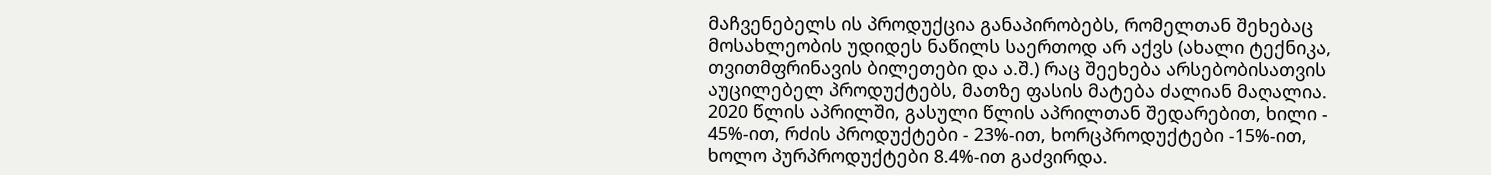მაჩვენებელს ის პროდუქცია განაპირობებს, რომელთან შეხებაც მოსახლეობის უდიდეს ნაწილს საერთოდ არ აქვს (ახალი ტექნიკა, თვითმფრინავის ბილეთები და ა.შ.) რაც შეეხება არსებობისათვის აუცილებელ პროდუქტებს, მათზე ფასის მატება ძალიან მაღალია. 2020 წლის აპრილში, გასული წლის აპრილთან შედარებით, ხილი - 45%-ით, რძის პროდუქტები - 23%-ით, ხორცპროდუქტები -15%-ით, ხოლო პურპროდუქტები 8.4%-ით გაძვირდა.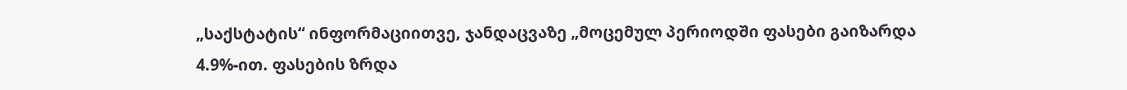„საქსტატის“ ინფორმაციითვე, ჯანდაცვაზე „მოცემულ პერიოდში ფასები გაიზარდა 4.9%-ით. ფასების ზრდა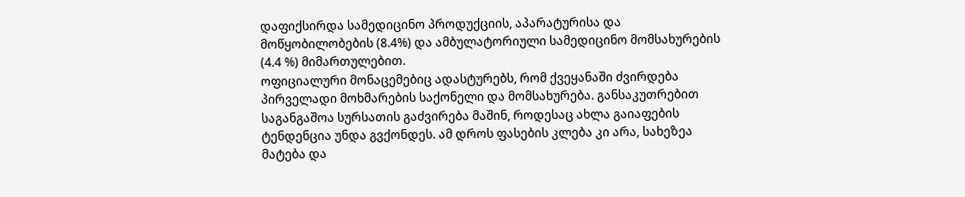დაფიქსირდა სამედიცინო პროდუქციის, აპარატურისა და მოწყობილობების (8.4%) და ამბულატორიული სამედიცინო მომსახურების (4.4 %) მიმართულებით.
ოფიციალური მონაცემებიც ადასტურებს, რომ ქვეყანაში ძვირდება პირველადი მოხმარების საქონელი და მომსახურება. განსაკუთრებით საგანგაშოა სურსათის გაძვირება მაშინ, როდესაც ახლა გაიაფების ტენდენცია უნდა გვქონდეს. ამ დროს ფასების კლება კი არა, სახეზეა მატება და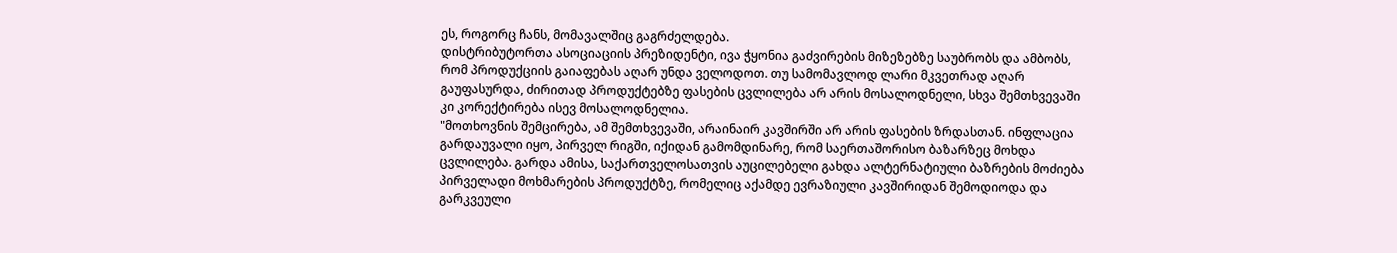ეს, როგორც ჩანს, მომავალშიც გაგრძელდება.
დისტრიბუტორთა ასოციაციის პრეზიდენტი, ივა ჭყონია გაძვირების მიზეზებზე საუბრობს და ამბობს, რომ პროდუქციის გაიაფებას აღარ უნდა ველოდოთ. თუ სამომავლოდ ლარი მკვეთრად აღარ გაუფასურდა, ძირითად პროდუქტებზე ფასების ცვლილება არ არის მოსალოდნელი, სხვა შემთხვევაში კი კორექტირება ისევ მოსალოდნელია.
"მოთხოვნის შემცირება, ამ შემთხვევაში, არაინაირ კავშირში არ არის ფასების ზრდასთან. ინფლაცია გარდაუვალი იყო, პირველ რიგში, იქიდან გამომდინარე, რომ საერთაშორისო ბაზარზეც მოხდა ცვლილება. გარდა ამისა, საქართველოსათვის აუცილებელი გახდა ალტერნატიული ბაზრების მოძიება პირველადი მოხმარების პროდუქტზე, რომელიც აქამდე ევრაზიული კავშირიდან შემოდიოდა და გარკვეული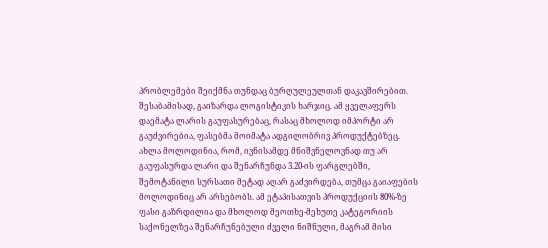პრობლემები შეიქმნა თუნდაც ბურღულეულთან დაკავშირებით. შესაბამისად, გაიზარდა ლოგისტიკის ხარჯიც. ამ ყველაფერს დაემატა ლარის გაუფასურებაც, რასაც მხოლოდ იმპორტი არ გაუძვირებია, ფასებმა მოიმატა ადგილობრივ პროდუქტებზეც.
ახლა მოლოდინია, რომ, ივნისამდე მნიშვნელოვნად თუ არ გაუფასურდა ლარი და შენარჩუნდა 3.20-ის ფარგლებში, შემოტანილი სურსათი მეტად აღარ გაძვირდება, თუმცა გაიაფების მოლოდინიც არ არსებობს. ამ ეტაპისათვის პროდუქციის 80%-ზე ფასი გაზრდილია და მხოლოდ მეოთხე-მეხუთე კატეგორიის საქონელზეა შენარჩუნებული ძველი ნიშნული, მაგრამ მისი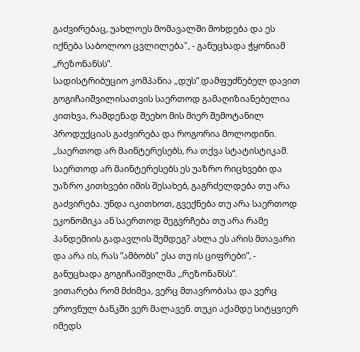გაძვირებაც, უახლოეს მომავალში მოხდება და ეს იქნება საბოლოო ცვლილება", - განუცხადა ჭყონიამ ,,რეზონანსს“.
სადისტრიბუციო კომპანია ,,დუს“ დამფუძნებელ დავით გოგიჩაიშვილისათვის საერთოდ გამაღიზიანებელია კითხვა, რამდენად შეეხო მის მიერ შემოტანილ პროდუქციას გაძვირება და როგორია მოლოდინი.
,,საერთოდ არ მაინტერესებს, რა თქვა სტატისტიკამ. საერთოდ არ მაინტერესებს ეს უაზრო რიცხვები და უაზრო კითხვები იმის შესახებ, გაგრძელდება თუ არა გაძვირება. უნდა იკითხოთ, გვექნება თუ არა საერთოდ ეკონომიკა ან საერთოდ შეგვრჩება თუ არა რამე პანდემიის გადავლის შემდეგ? ახლა ეს არის მთავარი და არა ის, რას “ამბობს" ესა თუ ის ციფრები“, - განუცხადა გოგიჩაიშვილმა ,,რეზონანსს“.
ვითარება რომ მძიმეა, ვერც მთავრობასა და ვერც ეროვნულ ბანკში ვერ მალავენ. თუკი აქამდე სიტყვიერ იმედს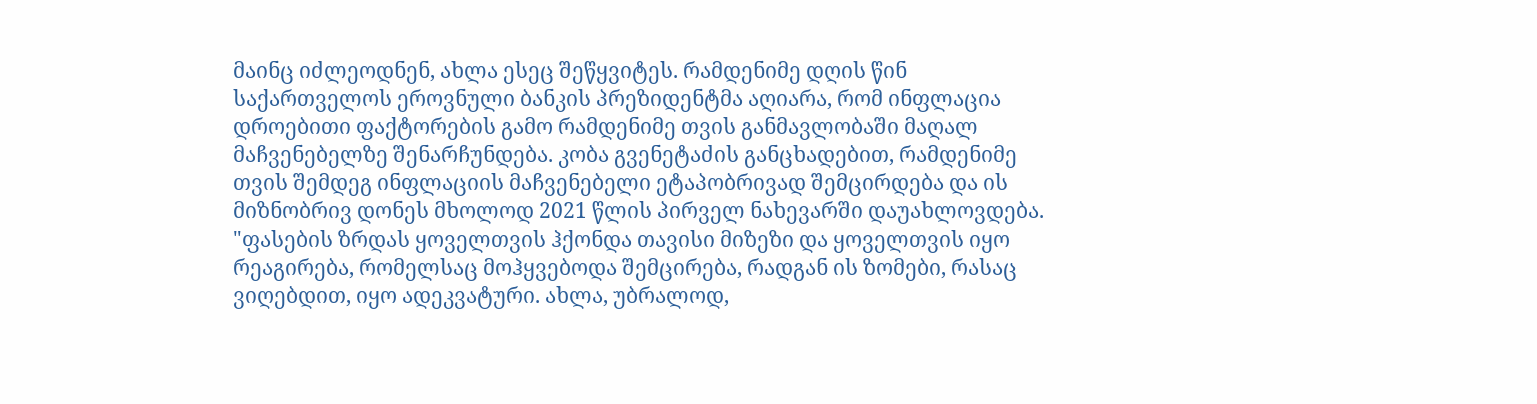მაინც იძლეოდნენ, ახლა ესეც შეწყვიტეს. რამდენიმე დღის წინ საქართველოს ეროვნული ბანკის პრეზიდენტმა აღიარა, რომ ინფლაცია დროებითი ფაქტორების გამო რამდენიმე თვის განმავლობაში მაღალ მაჩვენებელზე შენარჩუნდება. კობა გვენეტაძის განცხადებით, რამდენიმე თვის შემდეგ ინფლაციის მაჩვენებელი ეტაპობრივად შემცირდება და ის მიზნობრივ დონეს მხოლოდ 2021 წლის პირველ ნახევარში დაუახლოვდება.
"ფასების ზრდას ყოველთვის ჰქონდა თავისი მიზეზი და ყოველთვის იყო რეაგირება, რომელსაც მოჰყვებოდა შემცირება, რადგან ის ზომები, რასაც ვიღებდით, იყო ადეკვატური. ახლა, უბრალოდ,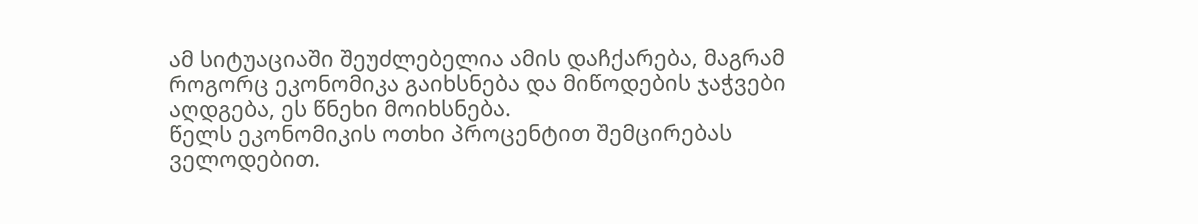ამ სიტუაციაში შეუძლებელია ამის დაჩქარება, მაგრამ როგორც ეკონომიკა გაიხსნება და მიწოდების ჯაჭვები აღდგება, ეს წნეხი მოიხსნება.
წელს ეკონომიკის ოთხი პროცენტით შემცირებას ველოდებით.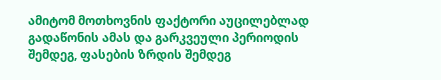ამიტომ მოთხოვნის ფაქტორი აუცილებლად გადაწონის ამას და გარკვეული პერიოდის შემდეგ, ფასების ზრდის შემდეგ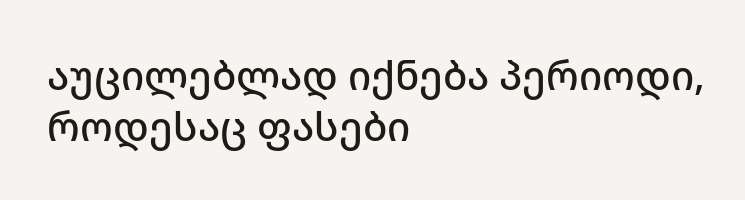აუცილებლად იქნება პერიოდი, როდესაც ფასები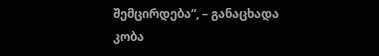შემცირდება“, – განაცხადა კობა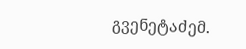გვენეტაძემ.